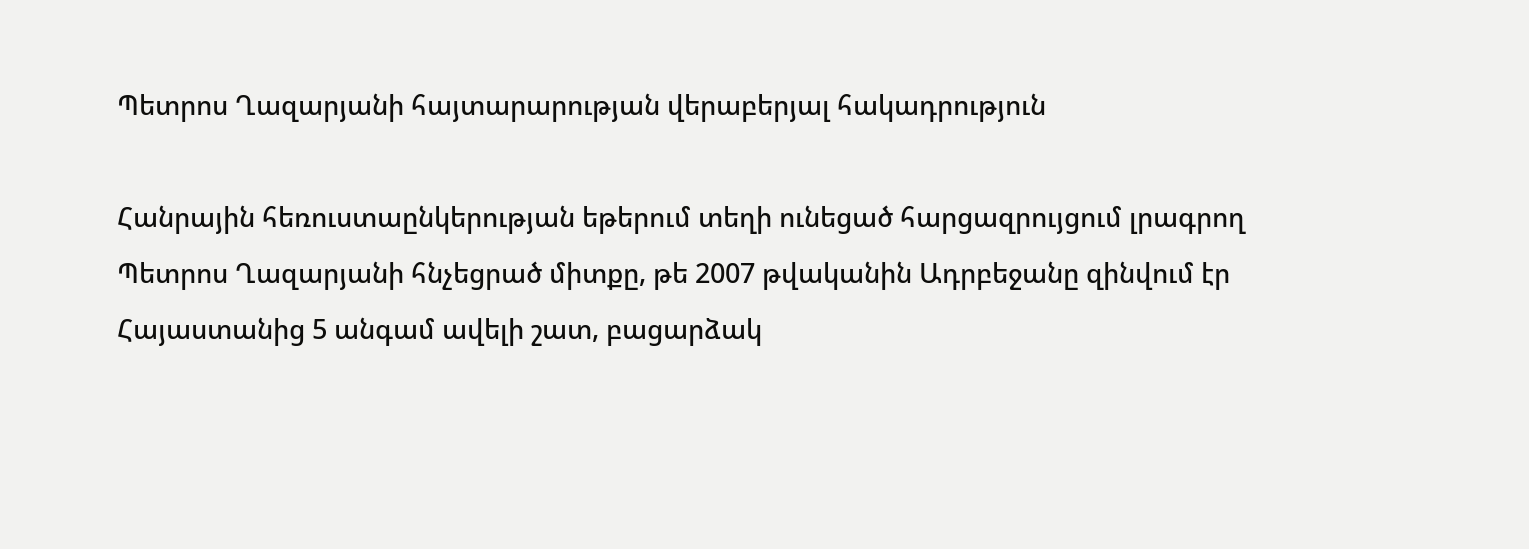Պետրոս Ղազարյանի հայտարարության վերաբերյալ հակադրություն

Հանրային հեռուստաընկերության եթերում տեղի ունեցած հարցազրույցում լրագրող Պետրոս Ղազարյանի հնչեցրած միտքը, թե 2007 թվականին Ադրբեջանը զինվում էր Հայաստանից 5 անգամ ավելի շատ, բացարձակ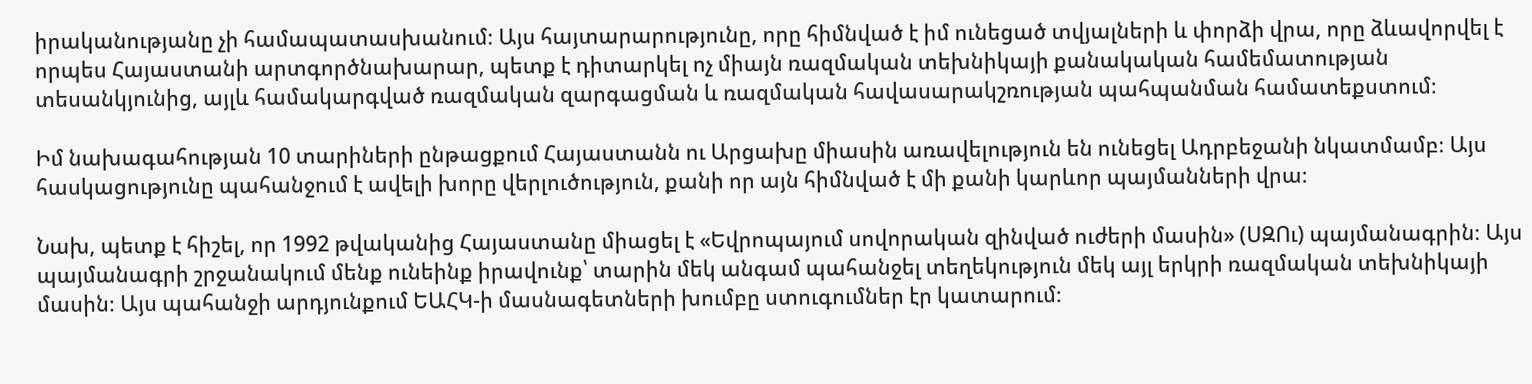իրականությանը չի համապատասխանում։ Այս հայտարարությունը, որը հիմնված է իմ ունեցած տվյալների և փորձի վրա, որը ձևավորվել է որպես Հայաստանի արտգործնախարար, պետք է դիտարկել ոչ միայն ռազմական տեխնիկայի քանակական համեմատության տեսանկյունից, այլև համակարգված ռազմական զարգացման և ռազմական հավասարակշռության պահպանման համատեքստում։

Իմ նախագահության 10 տարիների ընթացքում Հայաստանն ու Արցախը միասին առավելություն են ունեցել Ադրբեջանի նկատմամբ։ Այս հասկացությունը պահանջում է ավելի խորը վերլուծություն, քանի որ այն հիմնված է մի քանի կարևոր պայմանների վրա։

Նախ, պետք է հիշել, որ 1992 թվականից Հայաստանը միացել է «Եվրոպայում սովորական զինված ուժերի մասին» (ՍԶՈւ) պայմանագրին։ Այս պայմանագրի շրջանակում մենք ունեինք իրավունք՝ տարին մեկ անգամ պահանջել տեղեկություն մեկ այլ երկրի ռազմական տեխնիկայի մասին։ Այս պահանջի արդյունքում ԵԱՀԿ-ի մասնագետների խումբը ստուգումներ էր կատարում։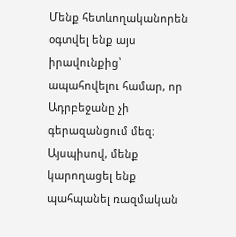Մենք հետևողականորեն օգտվել ենք այս իրավունքից՝ ապահովելու համար, որ Ադրբեջանը չի գերազանցում մեզ։ Այսպիսով, մենք կարողացել ենք պահպանել ռազմական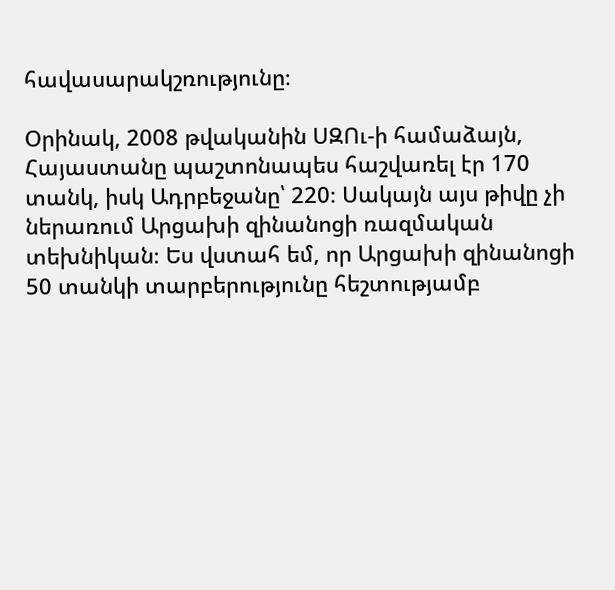հավասարակշռությունը։

Օրինակ, 2008 թվականին ՍԶՈւ-ի համաձայն, Հայաստանը պաշտոնապես հաշվառել էր 170 տանկ, իսկ Ադրբեջանը՝ 220։ Սակայն այս թիվը չի ներառում Արցախի զինանոցի ռազմական տեխնիկան։ Ես վստահ եմ, որ Արցախի զինանոցի 50 տանկի տարբերությունը հեշտությամբ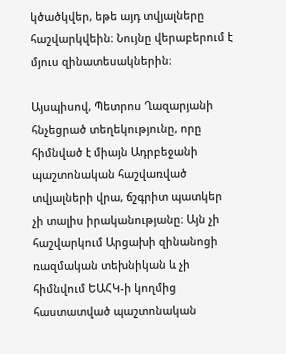կծածկվեր, եթե այդ տվյալները հաշվարկվեին։ Նույնը վերաբերում է մյուս զինատեսակներին։

Այսպիսով, Պետրոս Ղազարյանի հնչեցրած տեղեկությունը, որը հիմնված է միայն Ադրբեջանի պաշտոնական հաշվառված տվյալների վրա, ճշգրիտ պատկեր չի տալիս իրականությանը։ Այն չի հաշվարկում Արցախի զինանոցի ռազմական տեխնիկան և չի հիմնվում ԵԱՀԿ-ի կողմից հաստատված պաշտոնական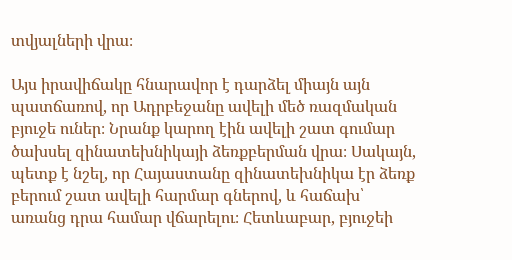տվյալների վրա։

Այս իրավիճակը հնարավոր է դարձել միայն այն պատճառով, որ Ադրբեջանը ավելի մեծ ռազմական բյուջե ուներ։ Նրանք կարող էին ավելի շատ գումար ծախսել զինատեխնիկայի ձեռքբերման վրա։ Սակայն, պետք է նշել, որ Հայաստանը զինատեխնիկա էր ձեռք բերում շատ ավելի հարմար գներով, և հաճախ՝ առանց դրա համար վճարելու։ Հետևաբար, բյուջեի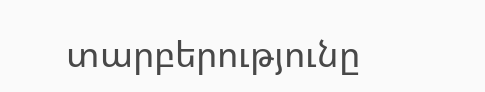տարբերությունը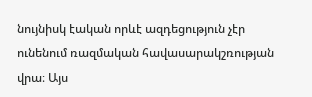նույնիսկ էական որևէ ազդեցություն չէր ունենում ռազմական հավասարակշռության վրա։ Այս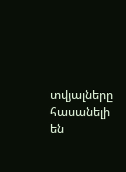տվյալները հասանելի են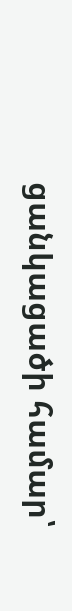ցանկացածի համար՝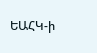ԵԱՀԿ-ի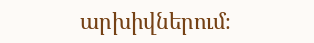արխիվներում։